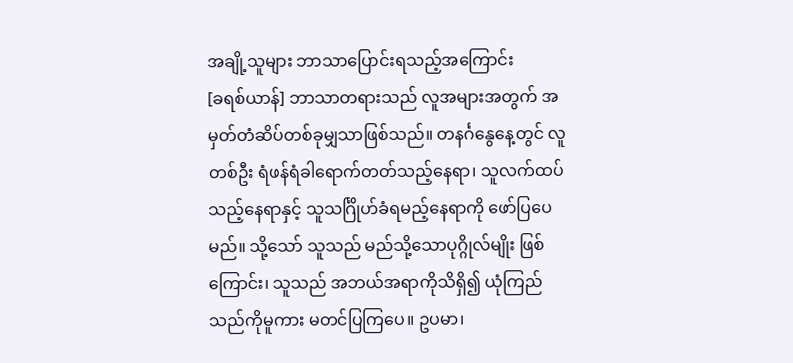အချို့သူများ ဘာသာပြောင်းရသည့်အကြောင်း
[ခရစ်ယာန်] ဘာသာတရားသည် လူအများအတွက် အမှတ်တံဆိပ်တစ်ခုမျှသာဖြစ်သည်။ တနင်္ဂနွေနေ့တွင် လူတစ်ဦး ရံဖန်ရံခါရောက်တတ်သည့်နေရာ၊ သူလက်ထပ်သည့်နေရာနှင့် သူသင်္ဂြိုဟ်ခံရမည့်နေရာကို ဖော်ပြပေမည်။ သို့သော် သူသည် မည်သို့သောပုဂ္ဂိုလ်မျိုး ဖြစ်ကြောင်း၊ သူသည် အဘယ်အရာကိုသိရှိ၍ ယုံကြည်သည်ကိုမူကား မတင်ပြကြပေ။ ဥပမာ၊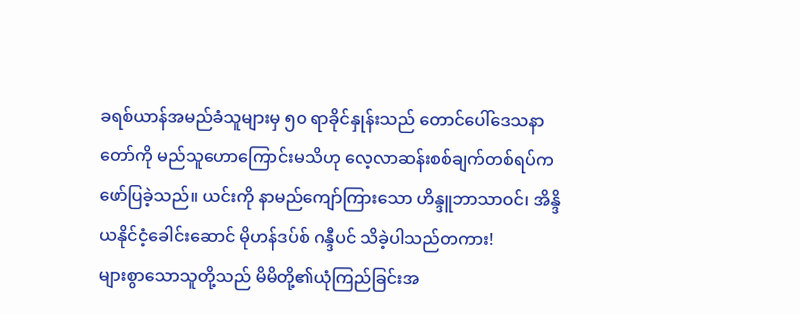ခရစ်ယာန်အမည်ခံသူများမှ ၅၀ ရာခိုင်နှုန်းသည် တောင်ပေါ်ဒေသနာတော်ကို မည်သူဟောကြောင်းမသိဟု လေ့လာဆန်းစစ်ချက်တစ်ရပ်က ဖော်ပြခဲ့သည်။ ယင်းကို နာမည်ကျော်ကြားသော ဟိန္ဒူဘာသာဝင်၊ အိန္ဒိယနိုင်ငံ့ခေါင်းဆောင် မိုဟန်ဒပ်စ် ဂန္ဒီပင် သိခဲ့ပါသည်တကား!
များစွာသောသူတို့သည် မိမိတို့၏ယုံကြည်ခြင်းအ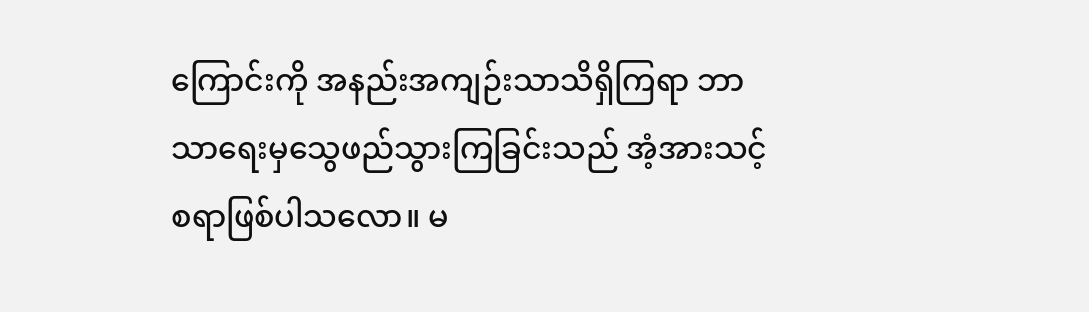ကြောင်းကို အနည်းအကျဉ်းသာသိရှိကြရာ ဘာသာရေးမှသွေဖည်သွားကြခြင်းသည် အံ့အားသင့်စရာဖြစ်ပါသလော။ မ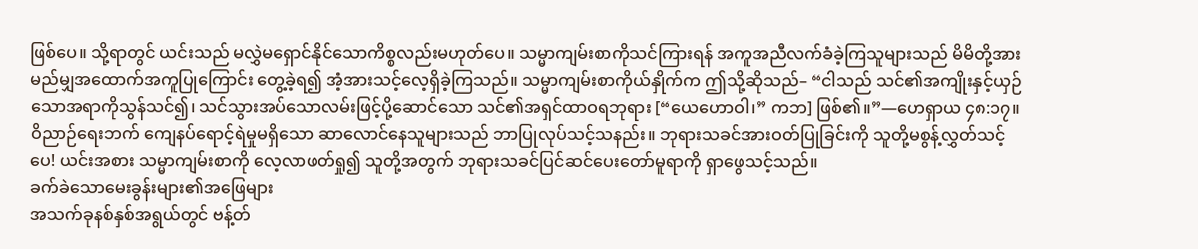ဖြစ်ပေ။ သို့ရာတွင် ယင်းသည် မလွှဲမရှောင်နိုင်သောကိစ္စလည်းမဟုတ်ပေ။ သမ္မာကျမ်းစာကိုသင်ကြားရန် အကူအညီလက်ခံခဲ့ကြသူများသည် မိမိတို့အား မည်မျှအထောက်အကူပြုကြောင်း တွေ့ခဲ့ရ၍ အံ့အားသင့်လေ့ရှိခဲ့ကြသည်။ သမ္မာကျမ်းစာကိုယ်နှိုက်က ဤသို့ဆိုသည်– “ငါသည် သင်၏အကျိုးနှင့်ယှဉ်သောအရာကိုသွန်သင်၍၊ သင်သွားအပ်သောလမ်းဖြင့်ပို့ဆောင်သော သင်၏အရှင်ထာဝရဘုရား [“ယေဟောဝါ၊” ကဘ] ဖြစ်၏။”—ဟေရှာယ ၄၈:၁၇။
ဝိညာဉ်ရေးဘက် ကျေနပ်ရောင့်ရဲမှုမရှိသော ဆာလောင်နေသူများသည် ဘာပြုလုပ်သင့်သနည်း။ ဘုရားသခင်အားဝတ်ပြုခြင်းကို သူတို့မစွန့်လွှတ်သင့်ပေ! ယင်းအစား သမ္မာကျမ်းစာကို လေ့လာဖတ်ရှု၍ သူတို့အတွက် ဘုရားသခင်ပြင်ဆင်ပေးတော်မူရာကို ရှာဖွေသင့်သည်။
ခက်ခဲသောမေးခွန်းများ၏အဖြေများ
အသက်ခုနစ်နှစ်အရွယ်တွင် ဗန့်တ်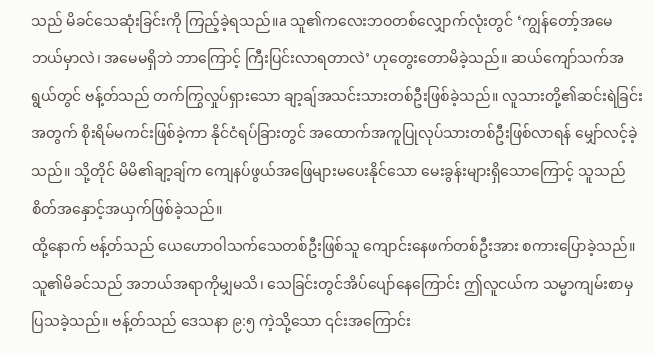သည် မိခင်သေဆုံးခြင်းကို ကြည့်ခဲ့ရသည်။a သူ၏ကလေးဘဝတစ်လျှောက်လုံးတွင် ‘ကျွန်တော့်အမေ ဘယ်မှာလဲ၊ အမေမရှိဘဲ ဘာကြောင့် ကြီးပြင်းလာရတာလဲ’ ဟုတွေးတောမိခဲ့သည်။ ဆယ်ကျော်သက်အရွယ်တွင် ဗန့်တ်သည် တက်ကြွလှုပ်ရှားသော ချာ့ချ်အသင်းသားတစ်ဦးဖြစ်ခဲ့သည်။ လူသားတို့၏ဆင်းရဲခြင်းအတွက် စိုးရိမ်မကင်းဖြစ်ခဲ့ကာ နိုင်ငံရပ်ခြားတွင် အထောက်အကူပြုလုပ်သားတစ်ဦးဖြစ်လာရန် မျှော်လင့်ခဲ့သည်။ သို့တိုင် မိမိ၏ချာ့ချ်က ကျေနပ်ဖွယ်အဖြေများမပေးနိုင်သော မေးခွန်းများရှိသောကြောင့် သူသည် စိတ်အနှောင့်အယှက်ဖြစ်ခဲ့သည်။
ထို့နောက် ဗန့်တ်သည် ယေဟောဝါသက်သေတစ်ဦးဖြစ်သူ ကျောင်းနေဖက်တစ်ဦးအား စကားပြောခဲ့သည်။ သူ၏မိခင်သည် အဘယ်အရာကိုမျှမသိ၊ သေခြင်းတွင်အိပ်ပျော်နေကြောင်း ဤလူငယ်က သမ္မာကျမ်းစာမှ ပြသခဲ့သည်။ ဗန့်တ်သည် ဒေသနာ ၉:၅ ကဲ့သို့သော ၎င်းအကြောင်း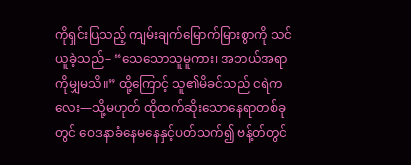ကိုရှင်းပြသည့် ကျမ်းချက်မြောက်မြားစွာကို သင်ယူခဲ့သည်– “သေသောသူမူကား၊ အဘယ်အရာကိုမျှမသိ။” ထို့ကြောင့် သူ၏မိခင်သည် ငရဲကလေး—သို့မဟုတ် ထိုထက်ဆိုးသောနေရာတစ်ခုတွင် ဝေဒနာခံနေမနေနှင့်ပတ်သက်၍ ဗန့်တ်တွင်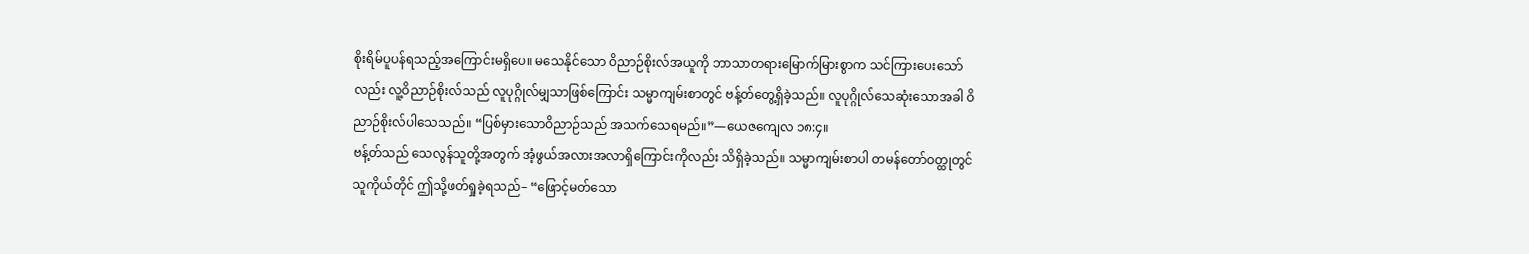စိုးရိမ်ပူပန်ရသည့်အကြောင်းမရှိပေ။ မသေနိုင်သော ဝိညာဉ်စိုးလ်အယူကို ဘာသာတရားမြောက်မြားစွာက သင်ကြားပေးသော်လည်း လူ့ဝိညာဉ်စိုးလ်သည် လူပုဂ္ဂိုလ်မျှသာဖြစ်ကြောင်း သမ္မာကျမ်းစာတွင် ဗန့်တ်တွေ့ရှိခဲ့သည်။ လူပုဂ္ဂိုလ်သေဆုံးသောအခါ ဝိညာဉ်စိုးလ်ပါသေသည်။ “ပြစ်မှားသောဝိညာဉ်သည် အသက်သေရမည်။”—ယေဇကျေလ ၁၈:၄။
ဗန့်တ်သည် သေလွန်သူတို့အတွက် အံ့ဖွယ်အလားအလာရှိကြောင်းကိုလည်း သိရှိခဲ့သည်။ သမ္မာကျမ်းစာပါ တမန်တော်ဝတ္ထုတွင် သူကိုယ်တိုင် ဤသို့ဖတ်ရှုခဲ့ရသည်– “ဖြောင့်မတ်သော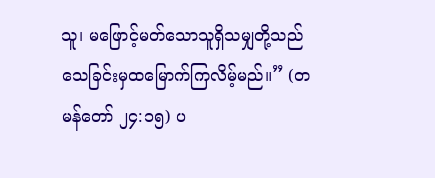သူ၊ မဖြောင့်မတ်သောသူရှိသမျှတို့သည် သေခြင်းမှထမြောက်ကြလိမ့်မည်။” (တမန်တော် ၂၄:၁၅) ပ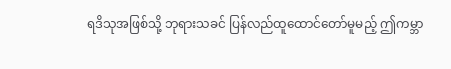ရဒိသုအဖြစ်သို့ ဘုရားသခင် ပြန်လည်ထူထောင်တော်မူမည့် ဤကမ္ဘာ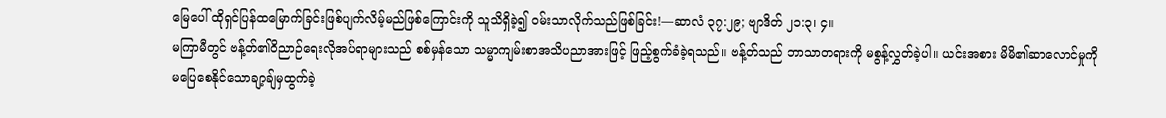မြေပေါ် ထိုရှင်ပြန်ထမြောက်ခြင်းဖြစ်ပျက်လိမ့်မည်ဖြစ်ကြောင်းကို သူသိရှိခဲ့၍ ဝမ်းသာလိုက်သည်ဖြစ်ခြင်း!—ဆာလံ ၃၇:၂၉; ဗျာဒိတ် ၂၁:၃၊ ၄။
မကြာမီတွင် ဗန့်တ်၏ဝိညာဉ်ရေးလိုအပ်ရာများသည် စစ်မှန်သော သမ္မာကျမ်းစာအသိပညာအားဖြင့် ဖြည့်စွက်ခံခဲ့ရသည်။ ဗန့်တ်သည် ဘာသာတရားကို မစွန့်လွှတ်ခဲ့ပါ။ ယင်းအစား မိမိ၏ဆာလောင်မှုကို မပြေစေနိုင်သောချာ့ချ်မှထွက်ခဲ့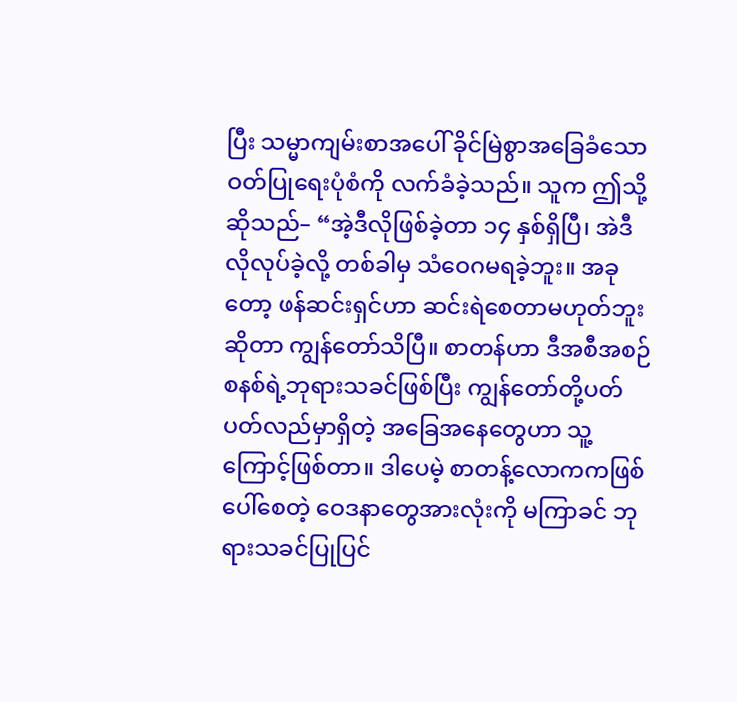ပြီး သမ္မာကျမ်းစာအပေါ် ခိုင်မြဲစွာအခြေခံသော ဝတ်ပြုရေးပုံစံကို လက်ခံခဲ့သည်။ သူက ဤသို့ဆိုသည်– “အဲ့ဒီလိုဖြစ်ခဲ့တာ ၁၄ နှစ်ရှိပြီ၊ အဲဒီလိုလုပ်ခဲ့လို့ တစ်ခါမှ သံဝေဂမရခဲ့ဘူး။ အခုတော့ ဖန်ဆင်းရှင်ဟာ ဆင်းရဲစေတာမဟုတ်ဘူးဆိုတာ ကျွန်တော်သိပြီ။ စာတန်ဟာ ဒီအစီအစဉ်စနစ်ရဲ့ဘုရားသခင်ဖြစ်ပြီး ကျွန်တော်တို့ပတ်ပတ်လည်မှာရှိတဲ့ အခြေအနေတွေဟာ သူ့ကြောင့်ဖြစ်တာ။ ဒါပေမဲ့ စာတန့်လောကကဖြစ်ပေါ်စေတဲ့ ဝေဒနာတွေအားလုံးကို မကြာခင် ဘုရားသခင်ပြုပြင်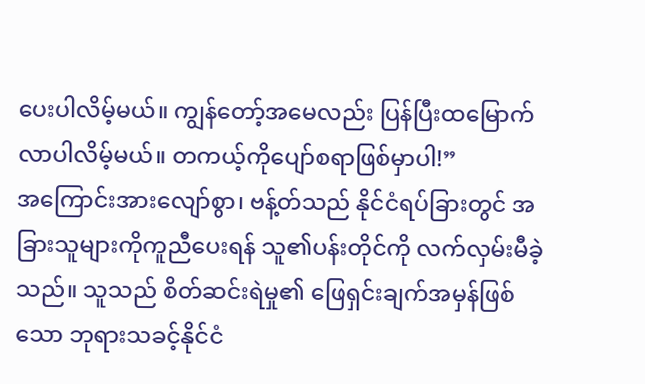ပေးပါလိမ့်မယ်။ ကျွန်တော့်အမေလည်း ပြန်ပြီးထမြောက်လာပါလိမ့်မယ်။ တကယ့်ကိုပျော်စရာဖြစ်မှာပါ!”
အကြောင်းအားလျော်စွာ၊ ဗန့်တ်သည် နိုင်ငံရပ်ခြားတွင် အခြားသူများကိုကူညီပေးရန် သူ၏ပန်းတိုင်ကို လက်လှမ်းမီခဲ့သည်။ သူသည် စိတ်ဆင်းရဲမှု၏ ဖြေရှင်းချက်အမှန်ဖြစ်သော ဘုရားသခင့်နိုင်ငံ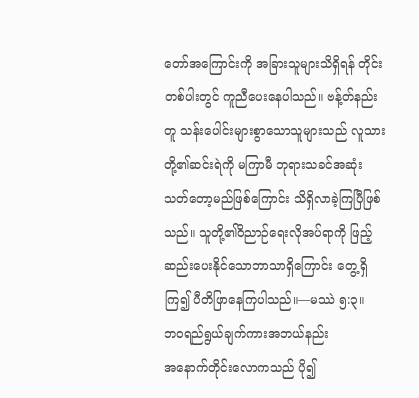တော်အကြောင်းကို အခြားသူများသိရှိရန် တိုင်းတစ်ပါးတွင် ကူညီပေးနေပါသည်။ ဗန့်တ်နည်းတူ သန်းပေါင်းများစွာသောသူများသည် လူသားတို့၏ဆင်းရဲကို မကြာမီ ဘုရားသခင်အဆုံးသတ်တော့မည်ဖြစ်ကြောင်း သိရှိလာခဲ့ကြပြီဖြစ်သည်။ သူတို့၏ဝိညာဉ်ရေးလိုအပ်ရာကို ဖြည့်ဆည်းပေးနိုင်သောဘာသာရှိကြောင်း တွေ့ရှိကြ၍ ပီတိဖြာနေကြပါသည်။—မဿဲ ၅:၃။
ဘဝရည်ရွယ်ချက်ကားအဘယ်နည်း
အနောက်တိုင်းလောကသည် ပို၍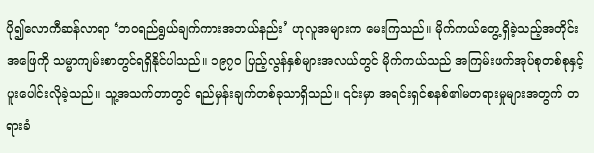ပို၍လောကီဆန်လာရာ ‘ဘဝရည်ရွယ်ချက်ကားအဘယ်နည်း’ ဟုလူအများက မေးကြသည်။ မိုက်ကယ်တွေ့ရှိခဲ့သည့်အတိုင်း အဖြေကို သမ္မာကျမ်းစာတွင်ရရှိနိုင်ပါသည်။ ၁၉၇၀ ပြည့်လွန်နှစ်များအလယ်တွင် မိုက်ကယ်သည် အကြမ်းဖက်အုပ်စုတစ်စုနှင့် ပူးပေါင်းလိုခဲ့သည်။ သူ့အသက်တာတွင် ရည်မှန်းချက်တစ်ခုသာရှိသည်။ ၎င်းမှာ အရင်းရှင်စနစ်၏မတရားမှုများအတွက် တရားခံ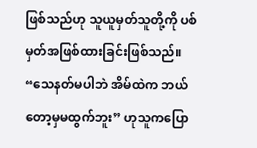ဖြစ်သည်ဟု သူယူမှတ်သူတို့ကို ပစ်မှတ်အဖြစ်ထားခြင်းဖြစ်သည်။ “သေနတ်မပါဘဲ အိမ်ထဲက ဘယ်တော့မှမထွက်ဘူး” ဟုသူကပြော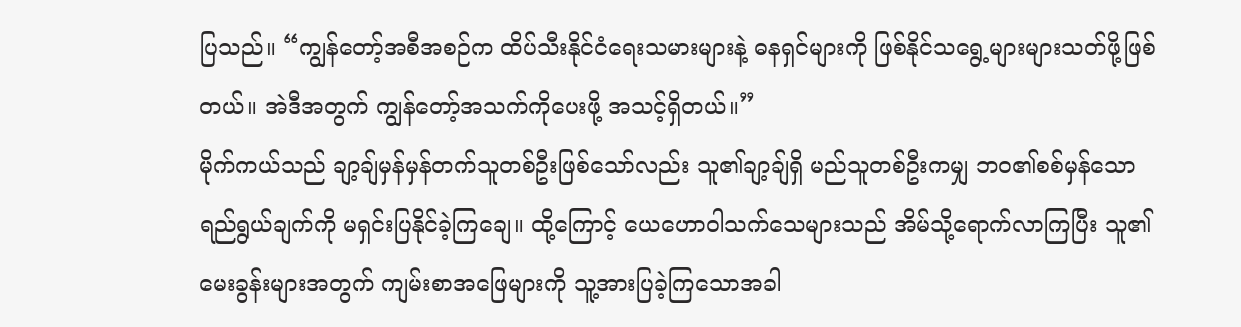ပြသည်။ “ကျွန်တော့်အစီအစဉ်က ထိပ်သီးနိုင်ငံရေးသမားများနဲ့ ဓနရှင်များကို ဖြစ်နိုင်သရွေ့များများသတ်ဖို့ဖြစ်တယ်။ အဲဒီအတွက် ကျွန်တော့်အသက်ကိုပေးဖို့ အသင့်ရှိတယ်။”
မိုက်ကယ်သည် ချာ့ချ်မှန်မှန်တက်သူတစ်ဦးဖြစ်သော်လည်း သူ၏ချာ့ချ်ရှိ မည်သူတစ်ဦးကမျှ ဘဝ၏စစ်မှန်သောရည်ရွယ်ချက်ကို မရှင်းပြနိုင်ခဲ့ကြချေ။ ထို့ကြောင့် ယေဟောဝါသက်သေများသည် အိမ်သို့ရောက်လာကြပြီး သူ၏မေးခွန်းများအတွက် ကျမ်းစာအဖြေများကို သူ့အားပြခဲ့ကြသောအခါ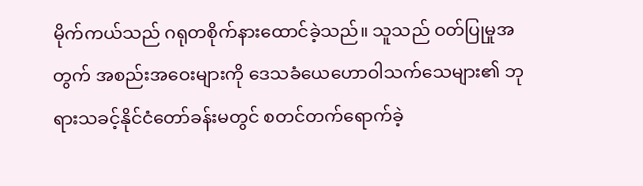မိုက်ကယ်သည် ဂရုတစိုက်နားထောင်ခဲ့သည်။ သူသည် ဝတ်ပြုမှုအတွက် အစည်းအဝေးများကို ဒေသခံယေဟောဝါသက်သေများ၏ ဘုရားသခင့်နိုင်ငံတော်ခန်းမတွင် စတင်တက်ရောက်ခဲ့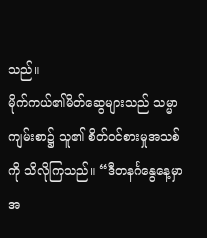သည်။
မိုက်ကယ်၏မိတ်ဆွေများသည် သမ္မာကျမ်းစာ၌ သူ၏ စိတ်ဝင်စားမှုအသစ်ကို သိလိုကြသည်။ “ဒီတနင်္ဂနွေနေ့မှာ အ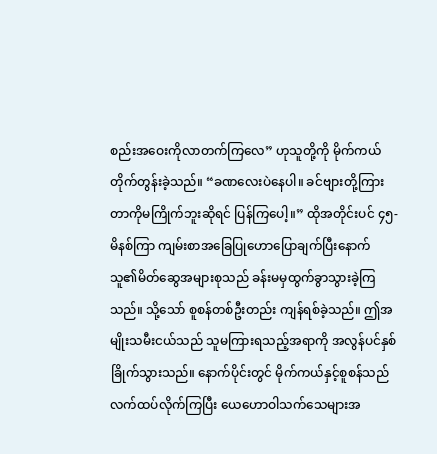စည်းအဝေးကိုလာတက်ကြလေ” ဟုသူတို့ကို မိုက်ကယ်တိုက်တွန်းခဲ့သည်။ “ခဏလေးပဲနေပါ။ ခင်ဗျားတို့ကြားတာကိုမကြိုက်ဘူးဆိုရင် ပြန်ကြပေါ့။” ထိုအတိုင်းပင် ၄၅-မိနစ်ကြာ ကျမ်းစာအခြေပြုဟောပြောချက်ပြီးနောက် သူ၏မိတ်ဆွေအများစုသည် ခန်းမမှထွက်ခွာသွားခဲ့ကြသည်။ သို့သော် စူစန်တစ်ဦးတည်း ကျန်ရစ်ခဲ့သည်။ ဤအမျိုးသမီးငယ်သည် သူမကြားရသည့်အရာကို အလွန်ပင်နှစ်ခြိုက်သွားသည်။ နောက်ပိုင်းတွင် မိုက်ကယ်နှင့်စူစန်သည် လက်ထပ်လိုက်ကြပြီး ယေဟောဝါသက်သေများအ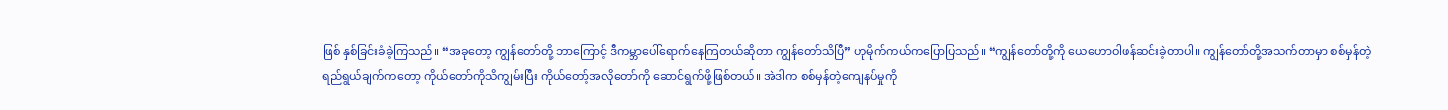ဖြစ် နှစ်ခြင်းခံခဲ့ကြသည်။ “အခုတော့ ကျွန်တော်တို့ ဘာကြောင့် ဒီကမ္ဘာပေါ်ရောက်နေကြတယ်ဆိုတာ ကျွန်တော်သိပြီ” ဟုမိုက်ကယ်ကပြောပြသည်။ “ကျွန်တော်တို့ကို ယေဟောဝါဖန်ဆင်းခဲ့တာပါ။ ကျွန်တော်တို့အသက်တာမှာ စစ်မှန်တဲ့ရည်ရွယ်ချက်ကတော့ ကိုယ်တော်ကိုသိကျွမ်းပြီး ကိုယ်တော့်အလိုတော်ကို ဆောင်ရွက်ဖို့ဖြစ်တယ်။ အဲဒါက စစ်မှန်တဲ့ကျေနပ်မှုကို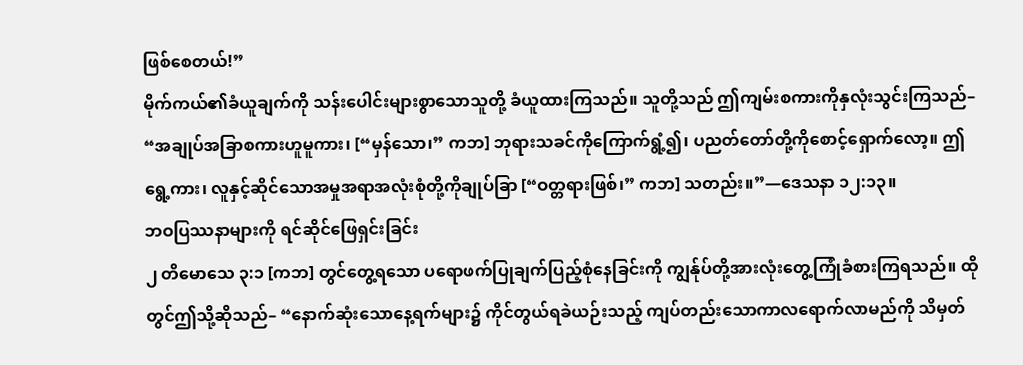ဖြစ်စေတယ်!”
မိုက်ကယ်၏ခံယူချက်ကို သန်းပေါင်းများစွာသောသူတို့ ခံယူထားကြသည်။ သူတို့သည် ဤကျမ်းစကားကိုနှလုံးသွင်းကြသည်– “အချုပ်အခြာစကားဟူမူကား၊ [“မှန်သော၊” ကဘ] ဘုရားသခင်ကိုကြောက်ရွံ့၍၊ ပညတ်တော်တို့ကိုစောင့်ရှောက်လော့။ ဤရွေ့ကား၊ လူနှင့်ဆိုင်သောအမှုအရာအလုံးစုံတို့ကိုချုပ်ခြာ [“ဝတ္တရားဖြစ်၊” ကဘ] သတည်း။”—ဒေသနာ ၁၂:၁၃။
ဘဝပြဿနာများကို ရင်ဆိုင်ဖြေရှင်းခြင်း
၂ တိမောသေ ၃:၁ [ကဘ] တွင်တွေ့ရသော ပရောဖက်ပြုချက်ပြည့်စုံနေခြင်းကို ကျွန်ုပ်တို့အားလုံးတွေ့ကြုံခံစားကြရသည်။ ထိုတွင်ဤသို့ဆိုသည်– “နောက်ဆုံးသောနေ့ရက်များ၌ ကိုင်တွယ်ရခဲယဉ်းသည့် ကျပ်တည်းသောကာလရောက်လာမည်ကို သိမှတ်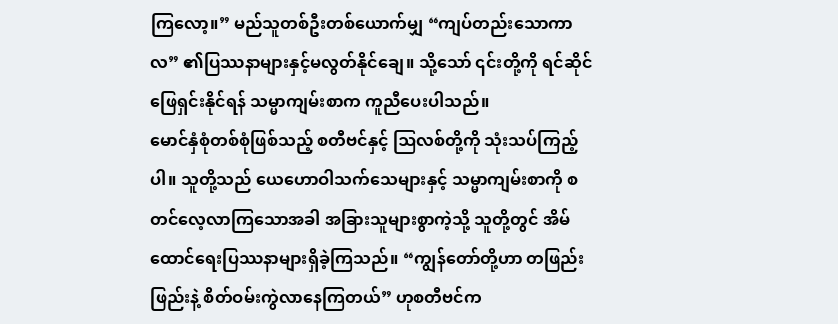ကြလော့။” မည်သူတစ်ဦးတစ်ယောက်မျှ “ကျပ်တည်းသောကာလ” ၏ပြဿနာများနှင့်မလွတ်နိုင်ချေ။ သို့သော် ၎င်းတို့ကို ရင်ဆိုင်ဖြေရှင်းနိုင်ရန် သမ္မာကျမ်းစာက ကူညီပေးပါသည်။
မောင်နှံစုံတစ်စုံဖြစ်သည့် စတီဗင်နှင့် ဩလစ်တို့ကို သုံးသပ်ကြည့်ပါ။ သူတို့သည် ယေဟောဝါသက်သေများနှင့် သမ္မာကျမ်းစာကို စတင်လေ့လာကြသောအခါ အခြားသူများစွာကဲ့သို့ သူတို့တွင် အိမ်ထောင်ရေးပြဿနာများရှိခဲ့ကြသည်။ “ကျွန်တော်တို့ဟာ တဖြည်းဖြည်းနဲ့ စိတ်ဝမ်းကွဲလာနေကြတယ်” ဟုစတီဗင်က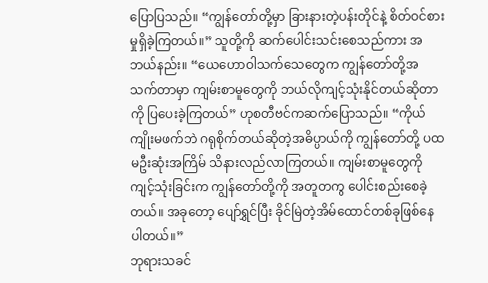ပြောပြသည်။ “ကျွန်တော်တို့မှာ ခြားနားတဲ့ပန်းတိုင်နဲ့ စိတ်ဝင်စားမှုရှိခဲ့ကြတယ်။” သူတို့ကို ဆက်ပေါင်းသင်းစေသည်ကား အဘယ်နည်း။ “ယေဟောဝါသက်သေတွေက ကျွန်တော်တို့အသက်တာမှာ ကျမ်းစာမူတွေကို ဘယ်လိုကျင့်သုံးနိုင်တယ်ဆိုတာကို ပြပေးခဲ့ကြတယ်” ဟုစတီဗင်ကဆက်ပြောသည်။ “ကိုယ်ကျိုးမဖက်ဘဲ ဂရုစိုက်တယ်ဆိုတဲ့အဓိပ္ပာယ်ကို ကျွန်တော်တို့ ပထမဦးဆုံးအကြိမ် သိနားလည်လာကြတယ်။ ကျမ်းစာမူတွေကိုကျင့်သုံးခြင်းက ကျွန်တော်တို့ကို အတူတကွ ပေါင်းစည်းစေခဲ့တယ်။ အခုတော့ ပျော်ရွှင်ပြီး ခိုင်မြဲတဲ့အိမ်ထောင်တစ်ခုဖြစ်နေပါတယ်။”
ဘုရားသခင်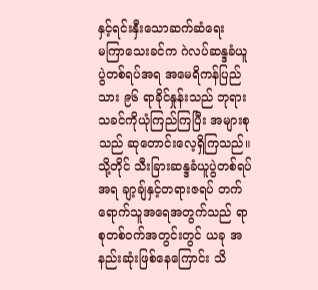နှင့်ရင်းနှီးသောဆက်ဆံရေး
မကြာသေးခင်က ဂဲလပ်ဆန္ဒခံယူပွဲတစ်ရပ်အရ အမေရိကန်ပြည်သား ၉၆ ရာခိုင်နှုန်းသည် ဘုရားသခင်ကိုယုံကြည်ကြပြီး အများစုသည် ဆုတောင်းလေ့ရှိကြသည်။ သို့တိုင် သီးခြားဆန္ဒခံယူပွဲတစ်ရပ်အရ ချာ့ချ်နှင့်တရားဇရပ် တက်ရောက်သူအရေအတွက်သည် ရာစုတစ်ဝက်အတွင်းတွင် ယခု အနည်းဆုံးဖြစ်နေကြောင်း သိ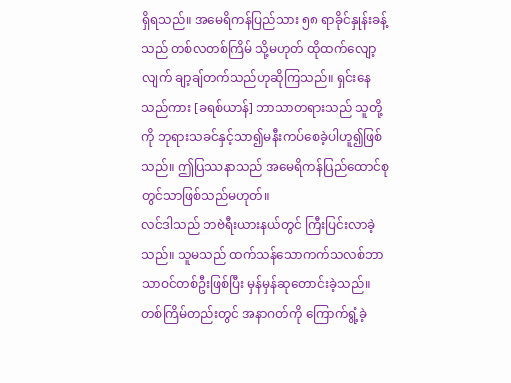ရှိရသည်။ အမေရိကန်ပြည်သား ၅၈ ရာခိုင်နှုန်းခန့်သည် တစ်လတစ်ကြိမ် သို့မဟုတ် ထိုထက်လျော့လျက် ချာ့ချ်တက်သည်ဟုဆိုကြသည်။ ရှင်းနေသည်ကား [ခရစ်ယာန်] ဘာသာတရားသည် သူတို့ကို ဘုရားသခင်နှင့်သာ၍မနီးကပ်စေခဲ့ပါဟူ၍ဖြစ်သည်။ ဤပြဿနာသည် အမေရိကန်ပြည်ထောင်စုတွင်သာဖြစ်သည်မဟုတ်။
လင်ဒါသည် ဘဗဲရီးယားနယ်တွင် ကြီးပြင်းလာခဲ့သည်။ သူမသည် ထက်သန်သောကက်သလစ်ဘာသာဝင်တစ်ဦးဖြစ်ပြီး မှန်မှန်ဆုတောင်းခဲ့သည်။ တစ်ကြိမ်တည်းတွင် အနာဂတ်ကို ကြောက်ရွံ့ခဲ့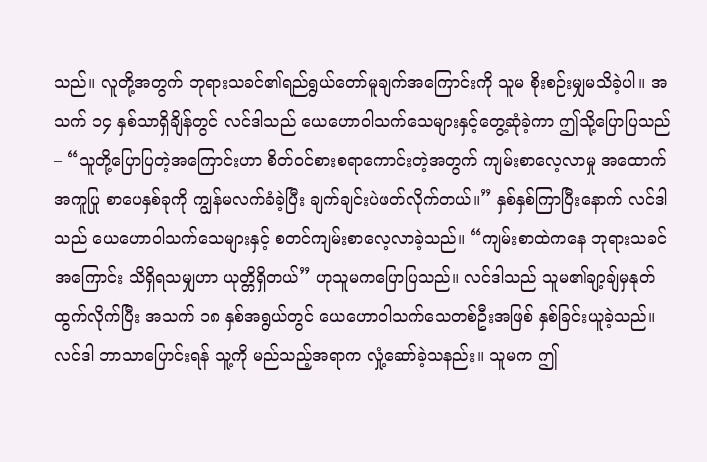သည်။ လူတို့အတွက် ဘုရားသခင်၏ရည်ရွယ်တော်မူချက်အကြောင်းကို သူမ စိုးစဉ်းမျှမသိခဲ့ပါ။ အသက် ၁၄ နှစ်သာရှိချိန်တွင် လင်ဒါသည် ယေဟောဝါသက်သေများနှင့်တွေ့ဆုံခဲ့ကာ ဤသို့ပြောပြသည်– “သူတို့ပြောပြတဲ့အကြောင်းဟာ စိတ်ဝင်စားစရာကောင်းတဲ့အတွက် ကျမ်းစာလေ့လာမှု အထောက်အကူပြု စာပေနှစ်ခုကို ကျွန်မလက်ခံခဲ့ပြီး ချက်ချင်းပဲဖတ်လိုက်တယ်။” နှစ်နှစ်ကြာပြီးနောက် လင်ဒါသည် ယေဟောဝါသက်သေများနှင့် စတင်ကျမ်းစာလေ့လာခဲ့သည်။ “ကျမ်းစာထဲကနေ ဘုရားသခင်အကြောင်း သိရှိရသမျှဟာ ယုတ္တိရှိတယ်” ဟုသူမကပြောပြသည်။ လင်ဒါသည် သူမ၏ချာ့ချ်မှနုတ်ထွက်လိုက်ပြီး အသက် ၁၈ နှစ်အရွယ်တွင် ယေဟောဝါသက်သေတစ်ဦးအဖြစ် နှစ်ခြင်းယူခဲ့သည်။
လင်ဒါ ဘာသာပြောင်းရန် သူ့ကို မည်သည့်အရာက လှုံ့ဆော်ခဲ့သနည်း။ သူမက ဤ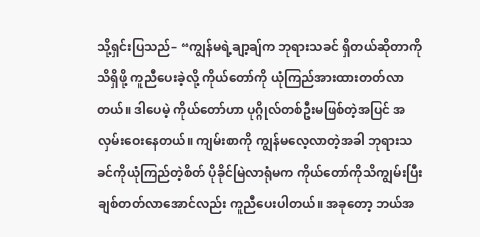သို့ရှင်းပြသည်– “ကျွန်မရဲ့ချာ့ချ်က ဘုရားသခင် ရှိတယ်ဆိုတာကိုသိရှိဖို့ ကူညီပေးခဲ့လို့ ကိုယ်တော်ကို ယုံကြည်အားထားတတ်လာတယ်။ ဒါပေမဲ့ ကိုယ်တော်ဟာ ပုဂ္ဂိုလ်တစ်ဦးမဖြစ်တဲ့အပြင် အလှမ်းဝေးနေတယ်။ ကျမ်းစာကို ကျွန်မလေ့လာတဲ့အခါ ဘုရားသခင်ကိုယုံကြည်တဲ့စိတ် ပိုခိုင်မြဲလာရုံမက ကိုယ်တော်ကိုသိကျွမ်းပြီး ချစ်တတ်လာအောင်လည်း ကူညီပေးပါတယ်။ အခုတော့ ဘယ်အ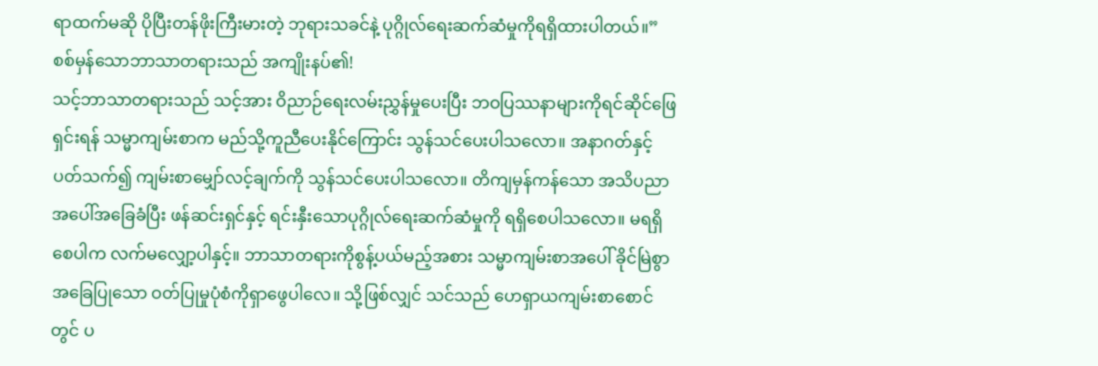ရာထက်မဆို ပိုပြီးတန်ဖိုးကြီးမားတဲ့ ဘုရားသခင်နဲ့ ပုဂ္ဂိုလ်ရေးဆက်ဆံမှုကိုရရှိထားပါတယ်။”
စစ်မှန်သောဘာသာတရားသည် အကျိုးနပ်၏!
သင့်ဘာသာတရားသည် သင့်အား ဝိညာဉ်ရေးလမ်းညွှန်မှုပေးပြီး ဘဝပြဿနာများကိုရင်ဆိုင်ဖြေရှင်းရန် သမ္မာကျမ်းစာက မည်သို့ကူညီပေးနိုင်ကြောင်း သွန်သင်ပေးပါသလော။ အနာဂတ်နှင့်ပတ်သက်၍ ကျမ်းစာမျှော်လင့်ချက်ကို သွန်သင်ပေးပါသလော။ တိကျမှန်ကန်သော အသိပညာအပေါ်အခြေခံပြီး ဖန်ဆင်းရှင်နှင့် ရင်းနှီးသောပုဂ္ဂိုလ်ရေးဆက်ဆံမှုကို ရရှိစေပါသလော။ မရရှိစေပါက လက်မလျှော့ပါနှင့်။ ဘာသာတရားကိုစွန့်ပယ်မည့်အစား သမ္မာကျမ်းစာအပေါ် ခိုင်မြဲစွာအခြေပြုသော ဝတ်ပြုမှုပုံစံကိုရှာဖွေပါလေ။ သို့ဖြစ်လျှင် သင်သည် ဟေရှာယကျမ်းစာစောင်တွင် ပ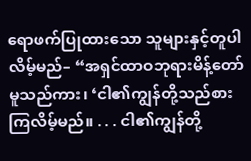ရောဖက်ပြုထားသော သူများနှင့်တူပါလိမ့်မည်– “အရှင်ထာဝဘုရားမိန့်တော်မူသည်ကား၊ ‘ငါ၏ကျွန်တို့သည်စားကြလိမ့်မည်။ . . . ငါ၏ကျွန်တို့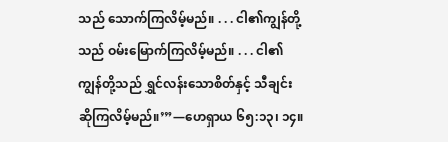သည် သောက်ကြလိမ့်မည်။ . . . ငါ၏ကျွန်တို့သည် ဝမ်းမြောက်ကြလိမ့်မည်။ . . . ငါ၏ကျွန်တို့သည် ရွှင်လန်းသောစိတ်နှင့် သီချင်းဆိုကြလိမ့်မည်။’”—ဟေရှာယ ၆၅:၁၃၊ ၁၄။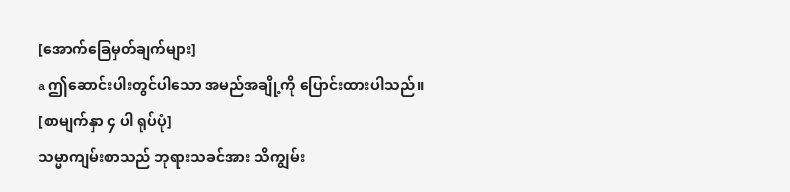[အောက်ခြေမှတ်ချက်များ]
a ဤဆောင်းပါးတွင်ပါသော အမည်အချို့ကို ပြောင်းထားပါသည်။
[စာမျက်နှာ ၄ ပါ ရုပ်ပုံ]
သမ္မာကျမ်းစာသည် ဘုရားသခင်အား သိကျွမ်း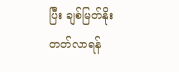ပြီး ချစ်မြတ်နိုးတတ်လာရန်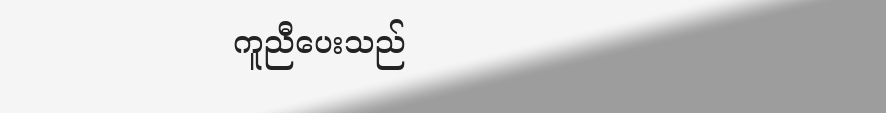ကူညီပေးသည်